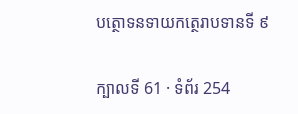បត្ថោទនទាយកត្ថេរាបទានទី ៩

ក្បាលទី 61 · ទំព័រ 254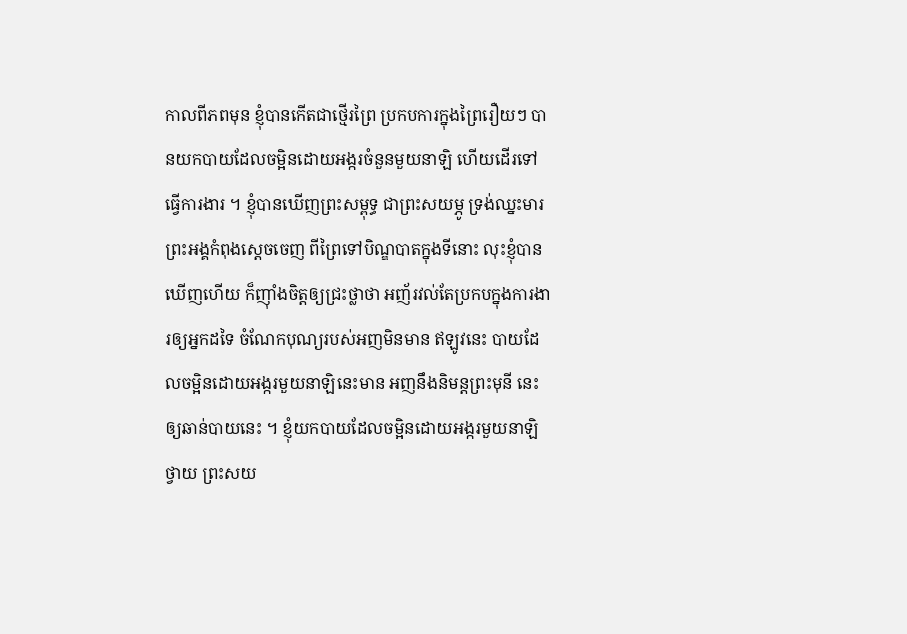កាលពីភពមុន ខ្ញុំបានកើតជាថ្មើរព្រៃ ប្រកបការក្នុងព្រៃរឿយៗ បានយកបាយដែលចម្អិនដោយអង្ករចំនួនមួយនាឡិ ហើយដើរទៅធ្វើការងារ ។ ខ្ញុំបានឃើញព្រះសម្ពុទ្ធ ជាព្រះសយម្ភូ ទ្រង់ឈ្នះមារ ព្រះអង្គកំពុងស្តេចចេញ ពីព្រៃទៅបិណ្ឌបាតក្នុងទីនោះ លុះខ្ញុំបានឃើញហើយ ក៏ញ៉ាំងចិត្តឲ្យជ្រះថ្លាថា អញ័រវល់តែប្រកបក្នុងការងារឲ្យអ្នកដទៃ ចំណែកបុណ្យរបស់អញមិនមាន ឥឡូវនេះ បាយដែលចម្អិនដោយអង្ករមួយនាឡិនេះមាន អញនឹងនិមន្តព្រះមុនី នេះឲ្យឆាន់បាយនេះ ។ ខ្ញុំយកបាយដែលចម្អិនដោយអង្ករមួយនាឡិថ្វាយ ព្រះសយ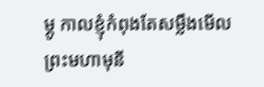ម្ភូ កាលខ្ញុំកំពុងតែសម្លឹងមើលព្រះមហាមុនី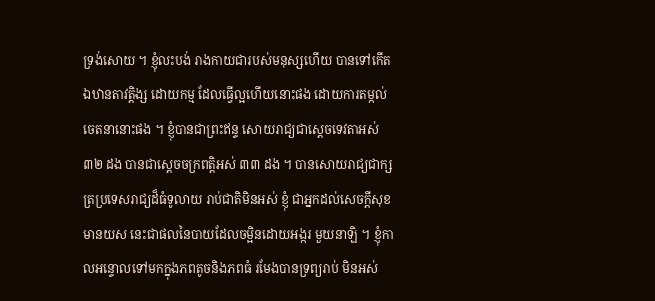ទ្រង់សោយ ។ ខ្ញុំលះបង់ រាងកាយជារបស់មនុស្សហើយ បានទៅកើតឯឋានតាវត្តិង្ស ដោយកម្ម ដែលធ្វើល្អហើយនោះផង ដោយការតម្កល់ចេតនានោះផង ។ ខ្ញុំបានជាព្រះឥន្ទ សោយរាជ្យជាស្តេចទេវតាអស់ ៣២ ដង បានជាស្តេចចក្រពត្តិអស់ ៣៣ ដង ។ បានសោយរាជ្យជាក្សត្រប្រទេសរាជ្យដ៏ធំទូលាយ រាប់ជាតិមិនអស់ ខ្ញុំ ជាអ្នកដល់សេចក្តីសុខ មានយស នេះជាផលនៃបាយដែលចម្អិនដោយអង្ករ មួយនាឡិ ។ ខ្ញុំកាលអន្ទោលទៅមកក្នុងភពតូចនិងភពធំ រមែងបានទ្រព្យរាប់ មិនអស់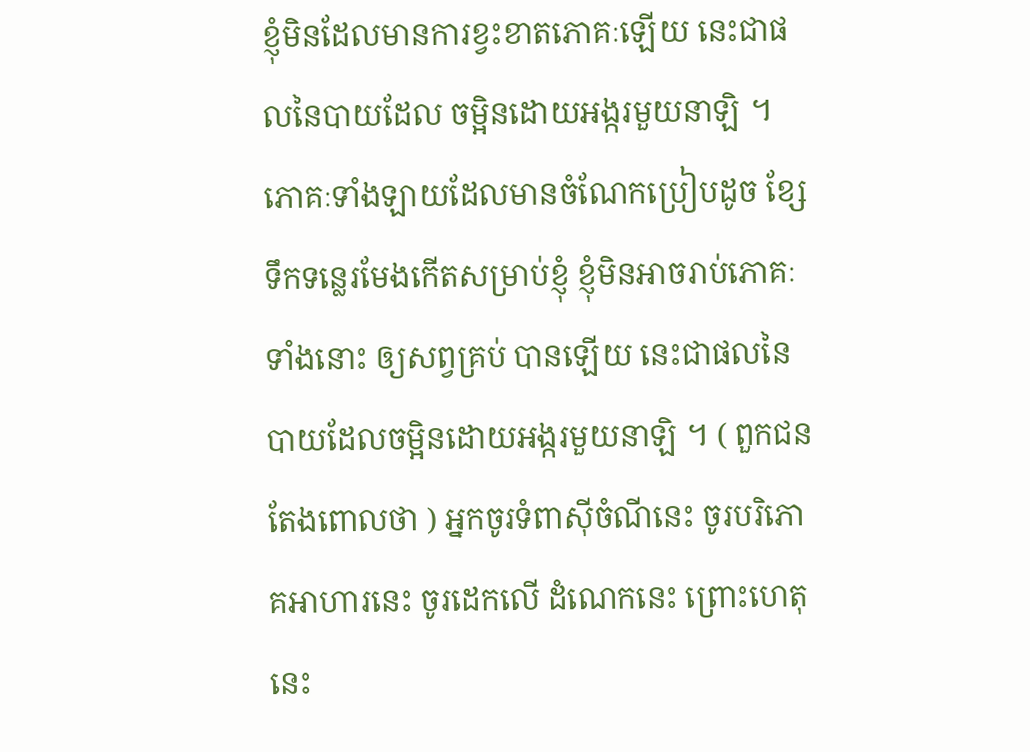ខ្ញុំមិនដែលមានការខ្វះខាតភោគៈឡើយ នេះជាផលនៃបាយដែល ចម្អិនដោយអង្ករមួយនាឡិ ។ ភោគៈទាំងឡាយដែលមានចំណែកប្រៀបដូច ខ្សែទឹកទន្លេរមែងកើតសម្រាប់ខ្ញុំ ខ្ញុំមិនអាចរាប់ភោគៈទាំងនោះ ឲ្យសព្វគ្រប់ បានឡើយ នេះជាផលនៃបាយដែលចម្អិនដោយអង្ករមួយនាឡិ ។ ( ពួកជន តែងពោលថា ) អ្នកចូរទំពាស៊ីចំណីនេះ ចូរបរិភោគអាហារនេះ ចូរដេកលើ ដំណេកនេះ ព្រោះហេតុនេះ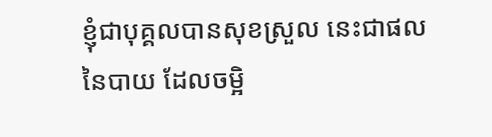ខ្ញុំជាបុគ្គលបានសុខស្រួល នេះជាផលនៃបាយ ដែលចម្អិ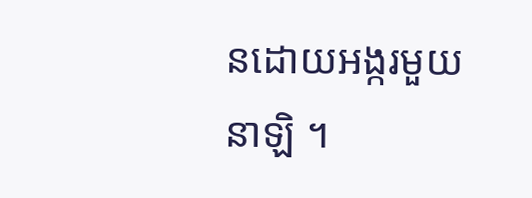នដោយអង្ករមួយនាឡិ ។